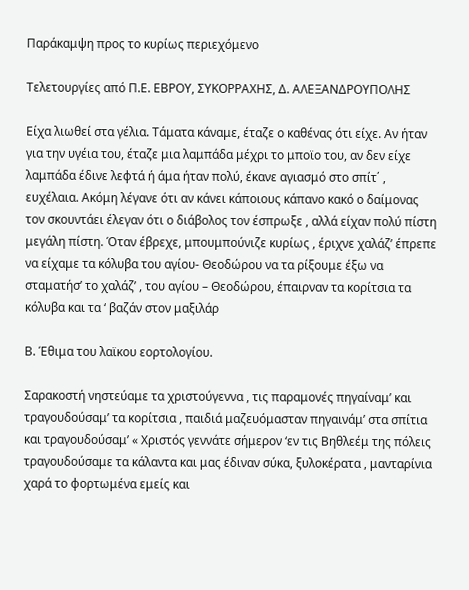Παράκαμψη προς το κυρίως περιεχόμενο

Τελετουργίες από Π.Ε. ΕΒΡΟΥ, ΣΥΚΟΡΡΑΧΗΣ, Δ. ΑΛΕΞΑΝΔΡΟΥΠΟΛΗΣ

Είχα λιωθεί στα γέλια. Τάματα κάναμε, έταζε ο καθένας ότι είχε. Αν ήταν για την υγέια του, έταζε μια λαμπάδα μέχρι το μποϊο του, αν δεν είχε λαμπάδα έδινε λεφτά ή άμα ήταν πολύ, έκανε αγιασμό στο σπίτ΄ , ευχέλαια. Ακόμη λέγανε ότι αν κάνει κάποιους κάπανο κακό ο δαίμονας τον σκουντάει έλεγαν ότι ο διάβολος τον έσπρωξε , αλλά είχαν πολύ πίστη μεγάλη πίστη. Όταν έβρεχε, μπουμπούνιζε κυρίως , έριχνε χαλάζ’ έπρεπε να είχαμε τα κόλυβα του αγίου- Θεοδώρου να τα ρίξουμε έξω να σταματήσ’ το χαλάζ’ , του αγίου – Θεοδώρου, έπαιρναν τα κορίτσια τα κόλυβα και τα ‘ βαζάν στον μαξιλάρ

Β. Έθιμα του λαϊκου εορτολογίου.

Σαρακοστή νηστεύαμε τα χριστούγεννα , τις παραμονές πηγαίναμ’ και τραγουδούσαμ’ τα κορίτσια , παιδιά μαζευόμασταν πηγαινάμ’ στα σπίτια και τραγουδούσαμ’ « Χριστός γεννάτε σήμερον ‘εν τις Βηθλεέμ της πόλεις τραγουδούσαμε τα κάλαντα και μας έδιναν σύκα, ξυλοκέρατα , μανταρίνια χαρά το φορτωμένα εμείς και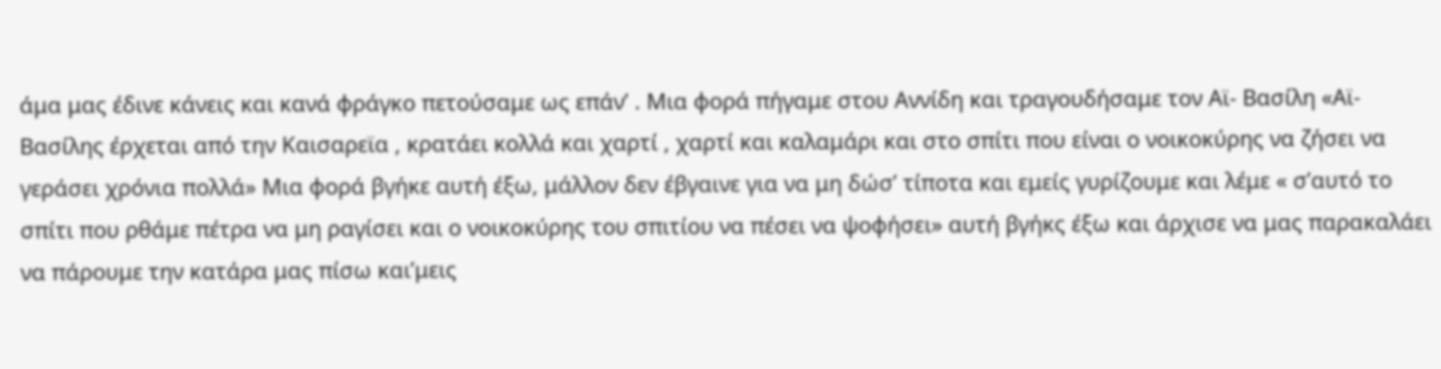άμα μας έδινε κάνεις και κανά φράγκο πετούσαμε ως επάν’ . Μια φορά πήγαμε στου Αννίδη και τραγουδήσαμε τον Αϊ- Βασίλη «Αϊ- Βασίλης έρχεται από την Καισαρεϊα , κρατάει κολλά και χαρτί , χαρτί και καλαμάρι και στο σπίτι που είναι ο νοικοκύρης να ζήσει να γεράσει χρόνια πολλά» Μια φορά βγήκε αυτή έξω, μάλλον δεν έβγαινε για να μη δώσ’ τίποτα και εμείς γυρίζουμε και λέμε « σ’αυτό το σπίτι που ρθάμε πέτρα να μη ραγίσει και ο νοικοκύρης του σπιτίου να πέσει να ψοφήσει» αυτή βγήκς έξω και άρχισε να μας παρακαλάει να πάρουμε την κατάρα μας πίσω και’μεις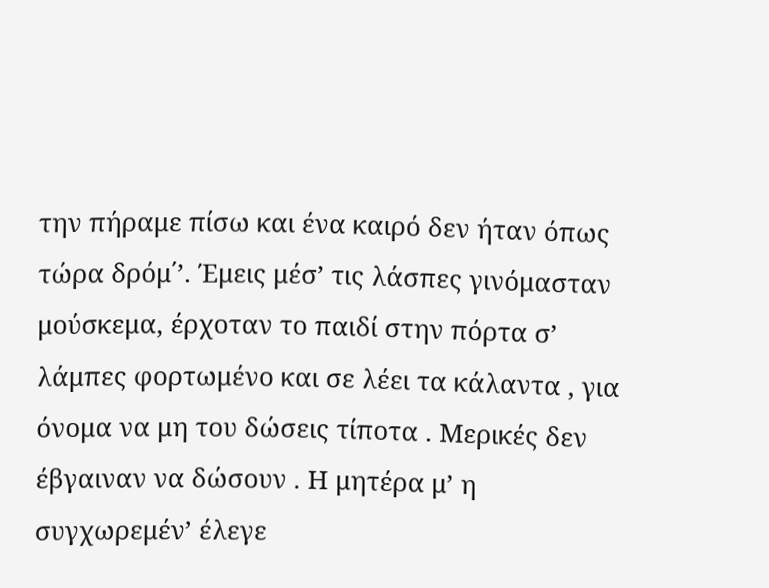την πήραμε πίσω και ένα καιρό δεν ήταν όπως τώρα δρόμ΄’. Έμεις μέσ’ τις λάσπες γινόμασταν μούσκεμα, έρχοταν το παιδί στην πόρτα σ’ λάμπες φορτωμένο και σε λέει τα κάλαντα , για όνομα να μη του δώσεις τίποτα . Μερικές δεν έβγαιναν να δώσουν . Η μητέρα μ’ η συγχωρεμέν’ έλεγε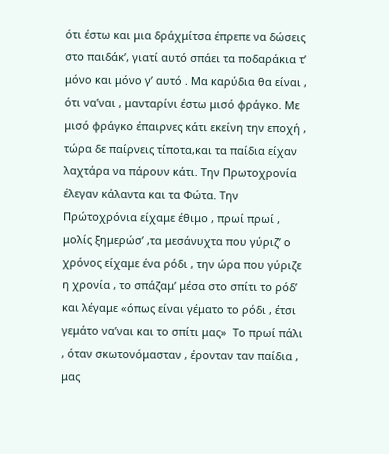ότι έστω και μια δράχμίτσα έπρεπε να δώσεις στο παιδάκ’, γιατί αυτό σπάει τα ποδαράκια τ’ μόνο και μόνο γ’ αυτό . Μα καρύδια θα είναι , ότι να’ναι , μανταρίνι έστω μισό φράγκο. Με μισό φράγκο έπαιρνες κάτι εκείνη την εποχή , τώρα δε παίρνεις τίποτα,και τα παίδια είχαν λαχτάρα να πάρουν κάτι. Την Πρωτοχρονία έλεγαν κάλαντα και τα Φώτα. Την Πρώτοχρόνια είχαμε έθιμο , πρωί πρωί , μολίς ξημερώσ’ ,τα μεσάνυχτα που γύριζ’ ο χρόνος είχαμε ένα ρόδι , την ώρα που γύριζε η χρονία , το σπάζαμ’ μέσα στο σπίτι το ρόδ’ και λέγαμε «όπως είναι γέματο το ρόδι , έτσι γεμάτο να’ναι και το σπίτι μας»  Το πρωί πάλι , όταν σκωτονόμασταν , έρονταν ταν παίδια , μας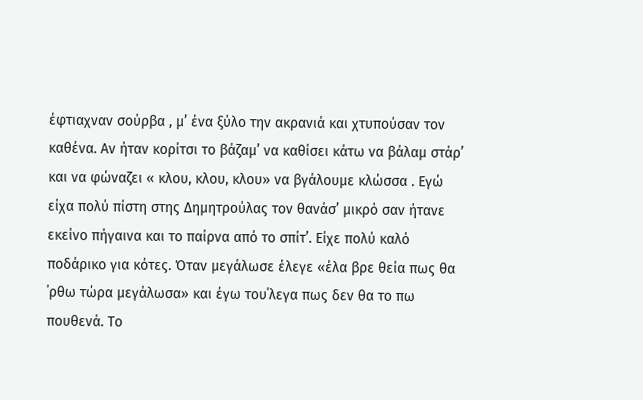έφτιαχναν σούρβα , μ’ ένα ξύλο την ακρανιά και χτυπούσαν τον καθένα. Αν ήταν κορίτσι το βάζαμ’ να καθίσει κάτω να βάλαμ στάρ’ και να φώναζει « κλου, κλου, κλου» να βγάλουμε κλώσσα . Εγώ είχα πολύ πίστη στης Δημητρούλας τον θανάσ’ μικρό σαν ήτανε εκείνο πήγαινα και το παίρνα από το σπίτ’. Είχε πολύ καλό ποδάρικο για κότες. Όταν μεγάλωσε έλεγε «έλα βρε θεία πως θα ΄ρθω τώρα μεγάλωσα» και έγω του΄λεγα πως δεν θα το πω πουθενά. Το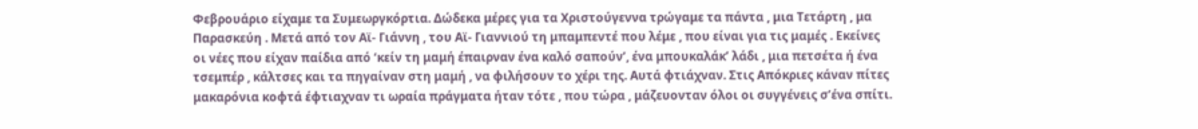Φεβρουάριο είχαμε τα Συμεωργκόρτια. Δώδεκα μέρες για τα Χριστούγεννα τρώγαμε τα πάντα , μια Τετάρτη , μα Παρασκεύη . Μετά από τον Αϊ- Γιάννη , του Αϊ- Γιαννιού τη μπαμπεντέ που λέμε , που είναι για τις μαμές . Εκείνες οι νέες που είχαν παίδια από ‘κείν τη μαμή έπαιρναν ένα καλό σαπούν’, ένα μπουκαλάκ’ λάδι , μια πετσέτα ή ένα τσεμπέρ , κάλτσες και τα πηγαίναν στη μαμή , να φιλήσουν το χέρι της. Αυτά φτιάχναν. Στις Απόκριες κάναν πίτες μακαρόνια κοφτά έφτιαχναν τι ωραία πράγματα ήταν τότε , που τώρα , μάζευονταν όλοι οι συγγένεις σ’ένα σπίτι.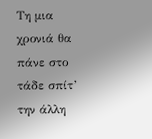Τη μια χρονιά θα πάνε στο τάδε σπίτ’ την άλλη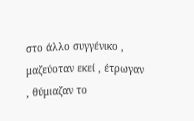στο άλλο συγγένικο , μαζεύοταν εκεί , έτρωγαν , θύμιαζαν το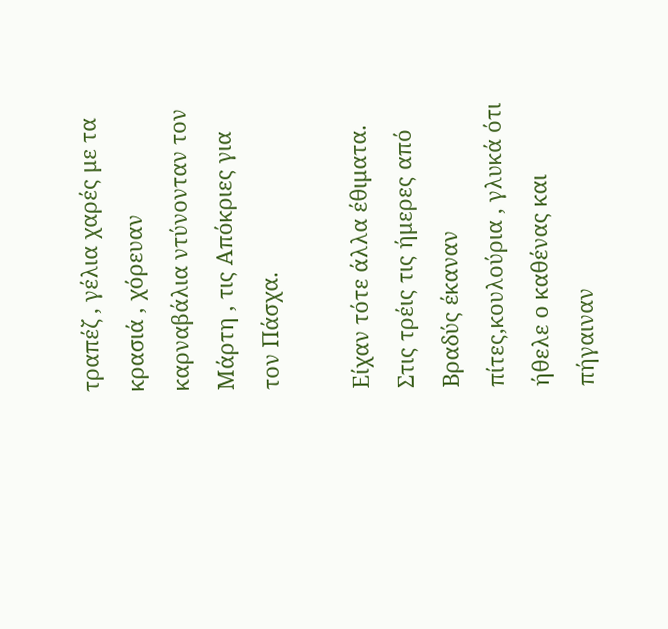τραπέζ , γέλια χαρές με τα κρασιά , χόρευαν καρναβάλια ντύνονταν τον Μάρτη , τις Απόκριες για τον Πάσχα.

Είχαν τότε άλλα έθιματα. Στις τρέις τις ήμερες από Βραδύς έκαναν πίτες,κουλούρια , γλυκά ότι ήθελε ο καθένας και πήγαιναν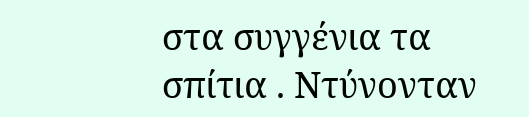στα συγγένια τα σπίτια . Ντύνονταν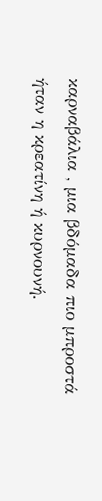καρναβάλια , μια βδόμαδα πιο μπροστά ήταν η κρεατίνη ή κυρνουνή.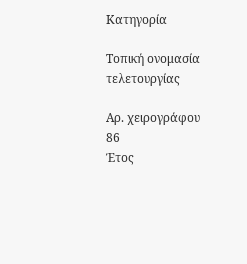Κατηγορία

Τοπική ονομασία τελετουργίας

Αρ. χειρογράφου
86
Έτος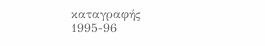καταγραφής
1995-96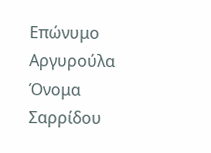Επώνυμο
Αργυρούλα
Όνομα
Σαρρίδου